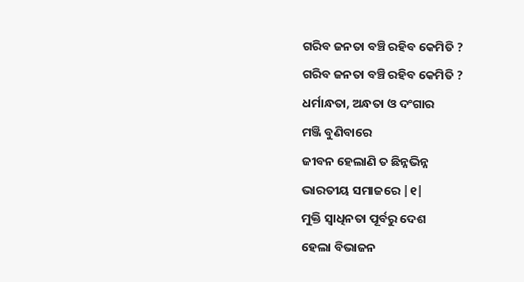ଗରିବ ଜନତା ବଞ୍ଚି ରହିବ କେମିତି ?
ଗରିବ ଜନତା ବଞ୍ଚି ରହିବ କେମିତି ?
ଧର୍ମାନ୍ଧତା, ଅନ୍ଧତା ଓ ଦଂଗାର
ମଞ୍ଜି ବୁଣିବାରେ
ଜୀବନ ହେଲାଣି ତ ଛିନ୍ନଭିନ୍ନ
ଭାରତୀୟ ସମାଜରେ |୧|
ମୁକ୍ତି ସ୍ଵାଧିନତା ପୂର୍ବରୁ ଦେଶ
ହେଲା ବିଭାଜନ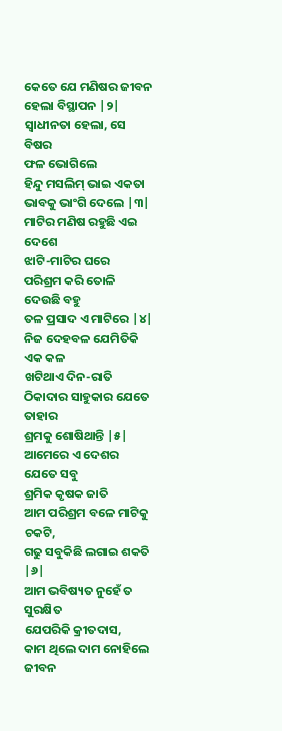କେତେ ଯେ ମଣିଷର ଜୀବନ
ହେଲା ବିସ୍ଥାପନ |୨|
ସ୍ୱାଧୀନତା ହେଲା, ସେ ବିଷର
ଫଳ ଭୋଗିଲେ
ହିନ୍ଦୁ ମସଲିମ୍ ଭାଇ ଏକତା
ଭାବକୁ ଭାଂଗି ଦେଲେ |୩|
ମାଟିର ମଣିଷ ରହୁଛି ଏଇ ଦେଶେ
ଝାଟି-ମାଟିର ଘରେ
ପରିଶ୍ରମ କରି ତୋଳି ଦେଉଛି ବହୁ
ତଳ ପ୍ରସାଦ ଏ ମାଟିରେ |୪|
ନିଜ ଦେହବଳ ଯେମିତିକି ଏକ କଳ
ଖଟିଥାଏ ଦିନ-ରାତି
ଠିକାଦାର ସାହୁକାର ଯେତେ ତାହାର
ଶ୍ରମକୁ ଶୋଷିଥାନ୍ତି |୫|
ଆମେରେ ଏ ଦେଶର ଯେତେ ସବୁ
ଶ୍ରମିକ କୃଷକ ଜାତି
ଆମ ପରିଶ୍ରମ ବଳେ ମାଟିକୁ ଚକଟି,
ଗଢୁ ସବୁକିଛି ଲଗାଇ ଶକତି |୬|
ଆମ ଭବିଷ୍ୟତ ନୁହେଁ ତ ସୁରକ୍ଷିତ
ଯେପରିକି କ୍ରୀତଦାସ,
କାମ ଥିଲେ ଦାମ ନୋହିଲେ ଜୀବନ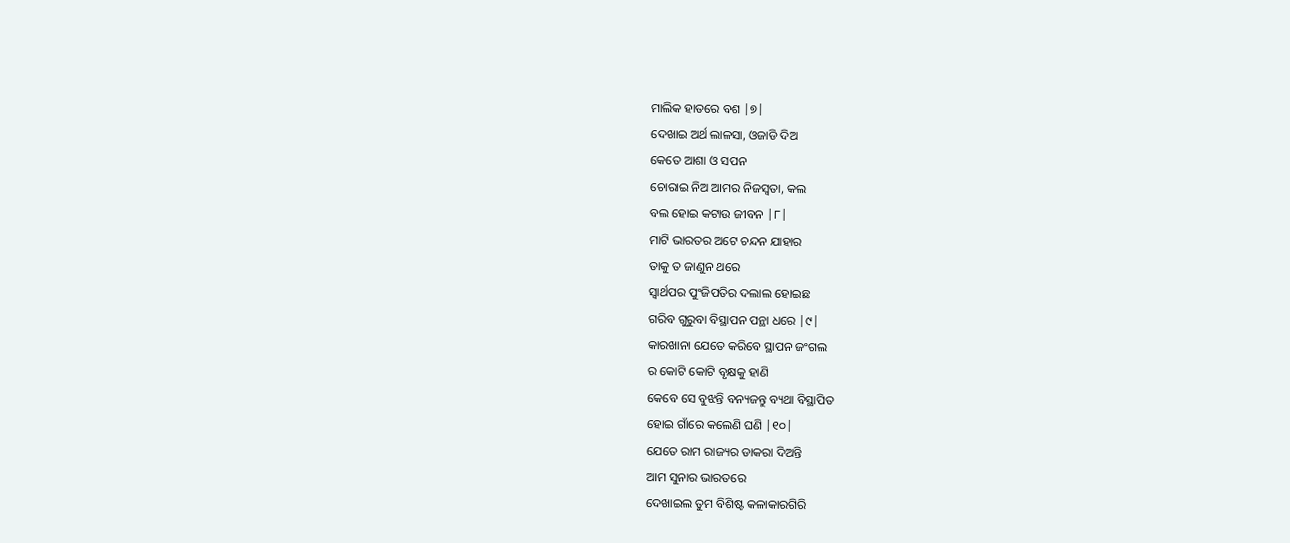ମାଲିକ ହାତରେ ବଶ |୭|
ଦେଖାଇ ଅର୍ଥ ଲାଳସା, ଓଜାଡି ଦିଅ
କେତେ ଆଶା ଓ ସପନ
ଚୋରାଇ ନିଅ ଆମର ନିଜସ୍ଵତା, କଲ
ବଲ ହୋଇ କଟାଉ ଜୀବନ |୮|
ମାଟି ଭାରତର ଅଟେ ଚନ୍ଦନ ଯାହାର
ତାକୁ ତ ଜାଣୁନ ଥରେ
ସ୍ଵାର୍ଥପର ପୁଂଜିପତିର ଦଲାଲ ହୋଇଛ
ଗରିବ ଗୁରୁବା ବିସ୍ଥାପନ ପନ୍ଥା ଧରେ |୯|
କାରଖାନା ଯେତେ କରିବେ ସ୍ଥାପନ ଜଂଗଲ
ର କୋଟି କୋଟି ବୃକ୍ଷକୁ ହାଣି
କେବେ ସେ ବୁଝନ୍ତି ବନ୍ୟଜନ୍ତୁ ବ୍ୟଥା ବିସ୍ଥାପିତ
ହୋଇ ଗାଁରେ କଲେଣି ଘଣି |୧୦|
ଯେତେ ରାମ ରାଜ୍ୟର ଡାକରା ଦିଅନ୍ତି
ଆମ ସୁନାର ଭାରତରେ
ଦେଖାଇଲ ତୁମ ବିଶିଷ୍ଟ କଳାକାରଗିରି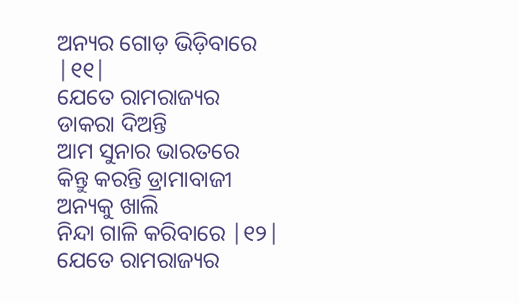ଅନ୍ୟର ଗୋଡ଼ ଭିଡ଼ିବାରେ |୧୧|
ଯେତେ ରାମରାଜ୍ୟର ଡାକରା ଦିଅନ୍ତି
ଆମ ସୁନାର ଭାରତରେ
କିନ୍ତୁ କରନ୍ତି ଡ୍ରାମାବାଜୀ ଅନ୍ୟକୁ ଖାଲି
ନିନ୍ଦା ଗାଳି କରିବାରେ |୧୨|
ଯେତେ ରାମରାଜ୍ୟର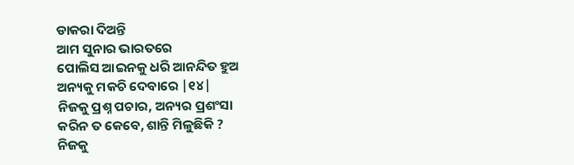ଡାକରା ଦିଅନ୍ତି
ଆମ ସୁନାର ଭାରତରେ
ପୋଲିସ ଆଇନକୁ ଧରି ଆନନ୍ଦିତ ହୁଅ
ଅନ୍ୟକୁ ମକଚି ଦେବାରେ |୧୪|
ନିଜକୁ ପ୍ରଶ୍ନ ପଚାର, ଅନ୍ୟର ପ୍ରଶଂସା
କରିନ ତ କେବେ, ଶାନ୍ତି ମିଳୁଛିକି ?
ନିଜକୁ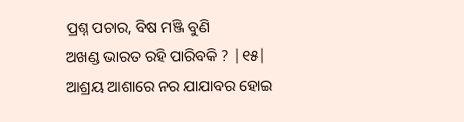ପ୍ରଶ୍ନ ପଚାର, ବିଷ ମଞ୍ଜି ବୁଣି
ଅଖଣ୍ଡ ଭାରତ ରହି ପାରିବକି ? |୧୫|
ଆଶ୍ରୟ ଆଶାରେ ନର ଯାଯାବର ହୋଇ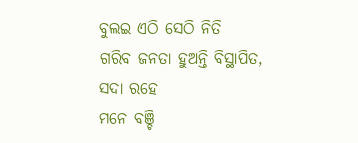ବୁଲଇ ଏଠି ସେଠି ନିତି
ଗରିବ ଜନତା ହୁଅନ୍ତି ବିସ୍ଥାପିତ, ସଦା ରହେ
ମନେ ବଞ୍ଚି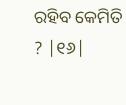ରହିବ କେମିତି ? |୧୬|